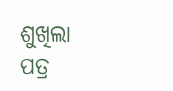ଶୁଖିଲା ପତ୍ର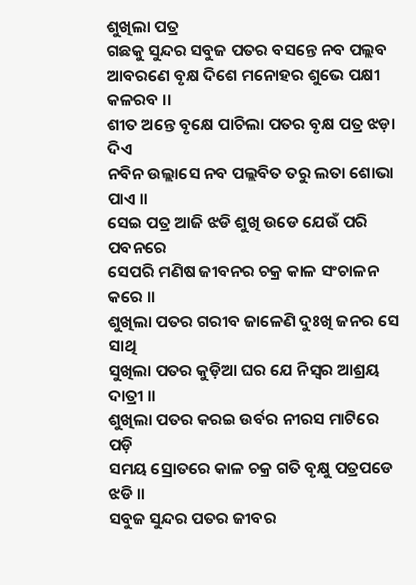ଶୁଖିଲା ପତ୍ର
ଗଛକୁ ସୁନ୍ଦର ସବୁଜ ପତର ବସନ୍ତେ ନବ ପଲ୍ଲବ
ଆବରଣେ ବୃକ୍ଷ ଦିଶେ ମନୋହର ଶୁଭେ ପକ୍ଷୀ କଳରବ ।।
ଶୀତ ଅନ୍ତେ ବୃକ୍ଷେ ପାଚିଲା ପତର ବୃକ୍ଷ ପତ୍ର ଝଡ଼ା ଦିଏ
ନବିନ ଉଲ୍ଲାସେ ନବ ପଲ୍ଲବିତ ତରୁ ଲତା ଶୋଭା ପାଏ ।।
ସେଇ ପତ୍ର ଆଜି ଝଡି ଶୁଖି ଉଡେ ଯେଉଁ ପରି ପବନରେ
ସେପରି ମଣିଷ ଜୀବନର ଚକ୍ର କାଳ ସଂଚାଳନ କରେ ।।
ଶୁଖିଲା ପତର ଗରୀବ ଜାଳେଣି ଦୁଃଖି ଜନର ସେ ସାଥି
ସୁଖିଲା ପତର କୁଡ଼ିଆ ଘର ଯେ ନିସ୍ଵର ଆଶ୍ରୟ ଦାତ୍ରୀ ।।
ଶୁଖିଲା ପତର କରଇ ଉର୍ବର ନୀରସ ମାଟିରେ ପଡ଼ି
ସମୟ ସ୍ରୋତରେ କାଳ ଚକ୍ର ଗତି ବୃକ୍ଷୁ ପତ୍ରପଡେ ଝଡି ।।
ସବୁଜ ସୁନ୍ଦର ପତର ଜୀବର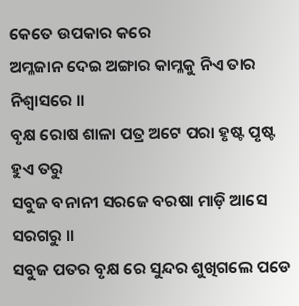କେତେ ଉପକାର କରେ
ଅମ୍ଳଜାନ ଦେଇ ଅଙ୍ଗାର କାମ୍ଳକୁ ନିଏ ତାର ନିଶ୍ଵାସରେ ।।
ବୃକ୍ଷ ରୋଷ ଶାଳା ପତ୍ର ଅଟେ ପରା ହୃଷ୍ଟ ପୃଷ୍ଟ ହୁଏ ତରୁ
ସବୁଜ ବନାନୀ ସରଜେ ବରଷା ମାଡ଼ି ଆସେ ସରଗରୁ ।।
ସବୁଜ ପତର ବୃକ୍ଷ ରେ ସୁନ୍ଦର ଶୁଖିଗଲେ ପଡେ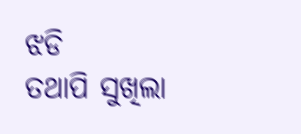ଝଡି
ତଥାପି ସୁଖିଲା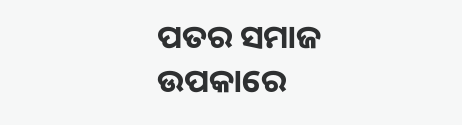ପତର ସମାଜ ଉପକାରେ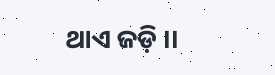ଥାଏ ଜଡ଼ି ।।